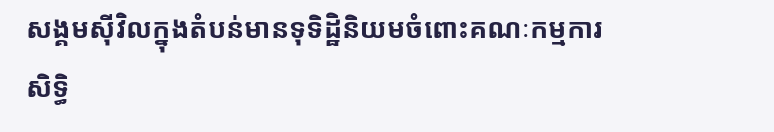សង្គមស៊ីវិលក្នុងតំបន់មានទុទិដិ្ឋនិយមចំពោះគណៈកម្មការសិទ្ធិ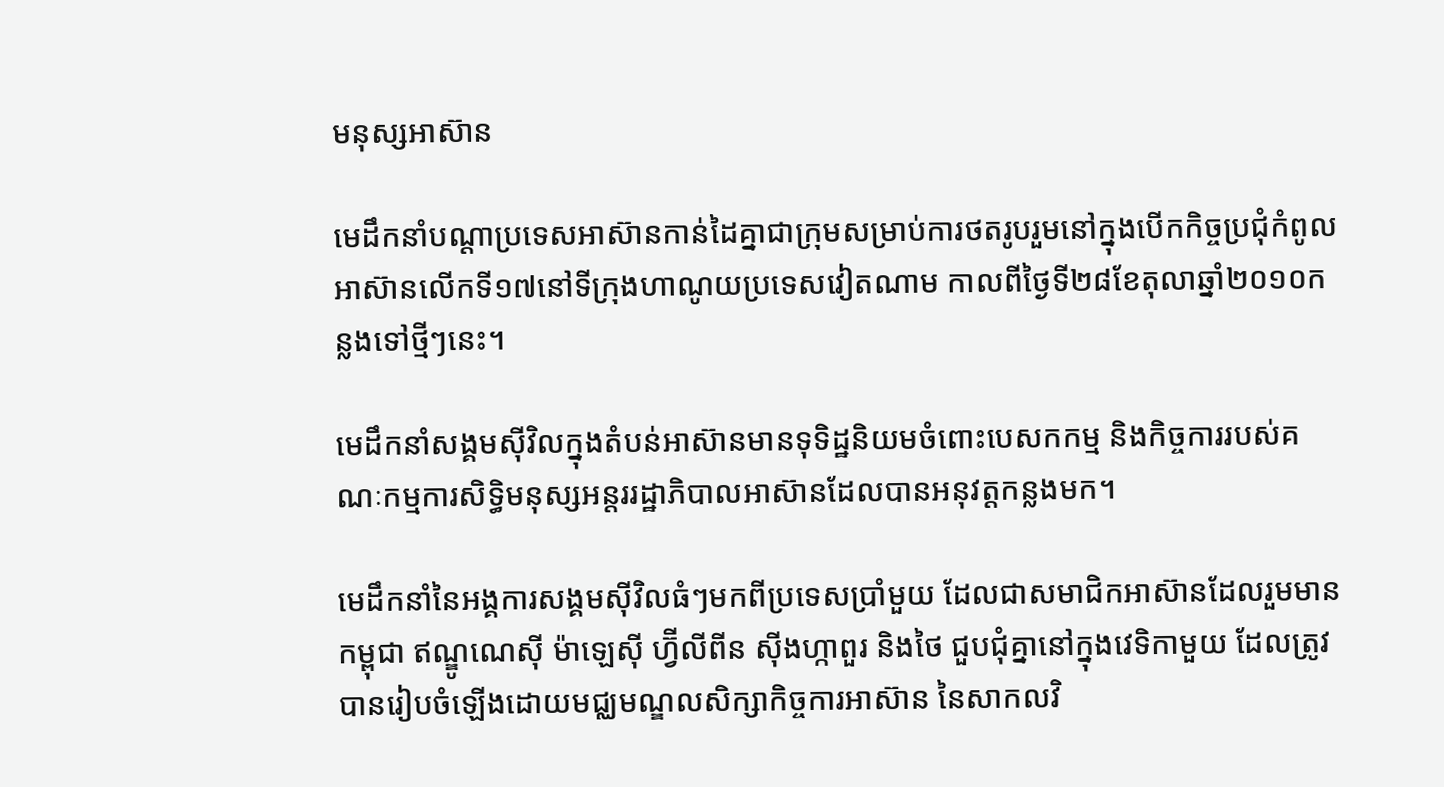មនុស្សអាស៊ាន

មេដឹកនាំបណ្តាប្រទេសអាស៊ានកាន់ដៃគ្នាជាក្រុមសម្រាប់ការថតរូបរួមនៅក្នុងបើកកិច្ចប្រជុំកំពូលអាស៊ានលើកទី១៧នៅទីក្រុងហាណូយប្រទេសវៀតណាម កាលពីថ្ងៃទី២៨ខែតុលាឆ្នាំ២០១០កន្លងទៅថ្មីៗនេះ។

មេដឹកនាំសង្គមស៊ីវិលក្នុងតំបន់អាស៊ានមានទុទិដ្ឋនិយមចំពោះបេសកកម្ម និងកិច្ចការរបស់គណៈកម្មការសិទ្ធិមនុស្សអន្តររដ្ឋាភិបាលអាស៊ានដែលបានអនុវត្តកន្លងមក។

មេដឹកនាំនៃអង្គការសង្គមស៊ីវិលធំៗមកពីប្រទេសប្រាំមួយ ដែលជាសមាជិកអាស៊ានដែលរួមមានកម្ពុជា ឥណ្ឌូណេស៊ី ម៉ាឡេស៊ី ហ្វ៊ីលីពីន ស៊ីងហ្កាពួរ និងថៃ ជួបជុំគ្នានៅក្នុងវេទិកាមួយ ដែលត្រូវបានរៀបចំឡើងដោយមជ្ឈមណ្ឌលសិក្សាកិច្ចការអាស៊ាន នៃសាកលវិ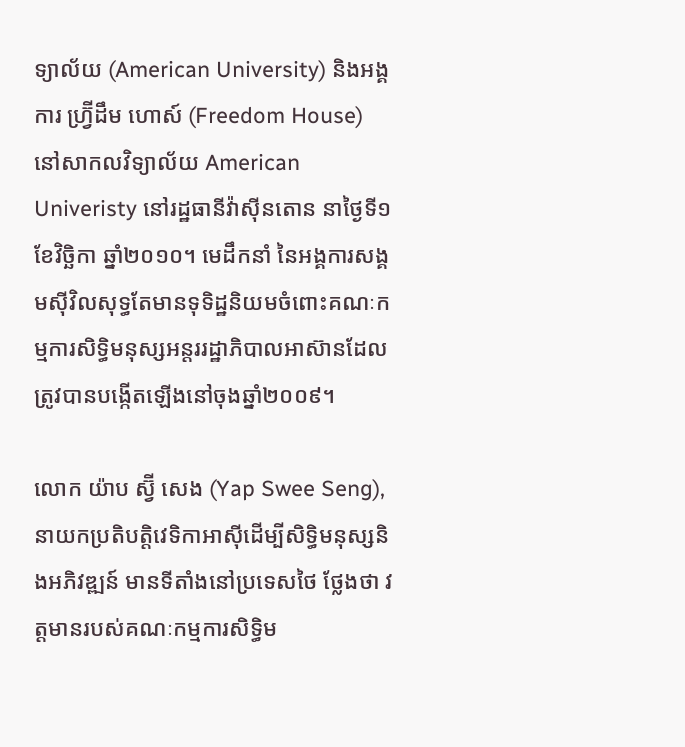ទ្យាល័យ (American University) និងអង្គការ ហ្រ្វ៊ីដឹម ហោស៍ (Freedom House) នៅសាកលវិទ្យាល័យ American Univeristy នៅរដ្ឋធានីវ៉ាស៊ីនតោន នាថ្ងៃទី១ ខែវិច្ឆិកា ឆ្នាំ២០១០។ មេដឹកនាំ នៃអង្គការសង្គមស៊ីវិលសុទ្ធតែមានទុទិដ្ឋនិយមចំពោះគណៈកម្មការសិទ្ធិមនុស្សអន្តររដ្ឋាភិបាលអាស៊ានដែលត្រូវបានបង្កើតឡើងនៅចុងឆ្នាំ២០០៩។

លោក យ៉ាប ស្វ៊ី សេង (Yap Swee Seng), នាយកប្រតិបត្តិវេទិកាអាស៊ីដើម្បីសិទ្ធិមនុស្សនិងអភិវឌ្ឍន៍ មានទីតាំងនៅប្រទេសថៃ ថ្លែងថា វត្តមានរបស់គណៈកម្មការសិទ្ធិម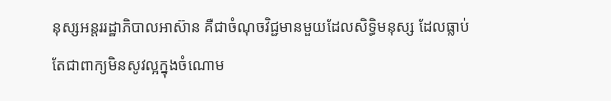នុស្សអន្តររដ្ឋាភិបាលអាស៊ាន គឺជាចំណុចវិជ្ជមានមួយដែលសិទ្ធិមនុស្ស ដែលធ្លាប់តែជាពាក្យមិនសូវល្អក្នុងចំណោម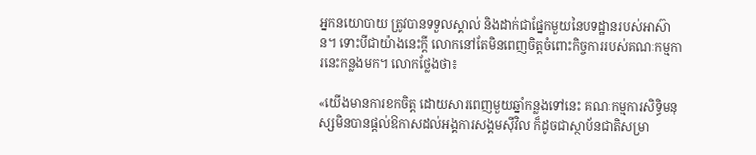អ្នកនយោបាយ ត្រូវបានទទួលស្គាល់ និងដាក់ជាផ្នែកមួយនៃបទដ្ឋានរបស់អាស៊ាន។ ទោះបីជាយ៉ាងនេះក្តី លោកនៅតែមិនពេញចិត្តចំពោះកិច្ចការរបស់គណៈកម្មការនេះកន្លងមក។ លោកថ្លែងថា៖

«យើងមានការខកចិត្ត ដោយសារពេញមួយឆ្នាំកន្លងទៅនេះ គណៈកម្មការសិទ្ធិមនុស្សមិនបានផ្តល់ឱកាសដល់អង្គការសង្គមស៊ីវិល ក៏ដូចជាស្ថាប័នជាតិសម្រា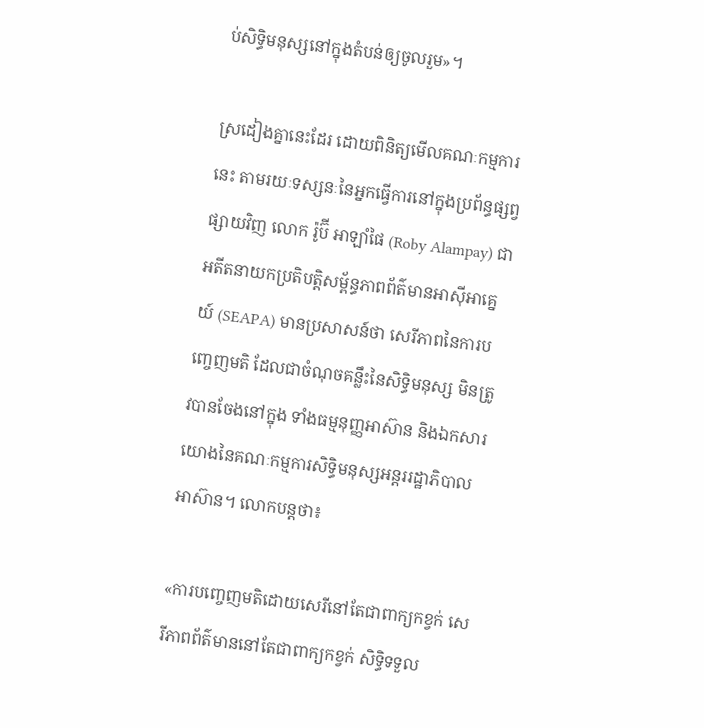ប់សិទ្ធិមនុស្សនៅក្នុងតំបន់ឲ្យចូលរួម»។

ស្រដៀងគ្នានេះដែរ ដោយពិនិត្យមើលគណៈកម្មការនេះ តាមរយៈទស្សនៈនៃអ្នកធ្វើការនៅក្នុងប្រព័ន្ធផ្សព្វផ្សាយវិញ លោក រ៉ូប៊ី អាឡាំផៃ (Roby Alampay) ជាអតីតនាយកប្រតិបត្តិសម្ព័ន្ធភាពព័ត៌មានអាស៊ីអាគ្នេយ៍ (SEAPA) មានប្រសាសន៍ថា សេរីភាពនៃការបញ្ចេញមតិ ដែលជាចំណុចគន្លឹះនៃសិទ្ធិមនុស្ស មិនត្រូវបានចែងនៅក្នុង ទាំងធម្មនុញ្ញអាស៊ាន និងឯកសារយោងនៃគណៈកម្មការសិទ្ធិមនុស្សអន្តររដ្ឋាភិបាលអាស៊ាន។ លោកបន្តថា៖

«ការបញ្ចេញមតិដោយសេរីនៅតែជាពាក្យកខ្វក់ សេរីភាពព័ត៌មាននៅតែជាពាក្យកខ្វក់ សិទ្ធិទទួល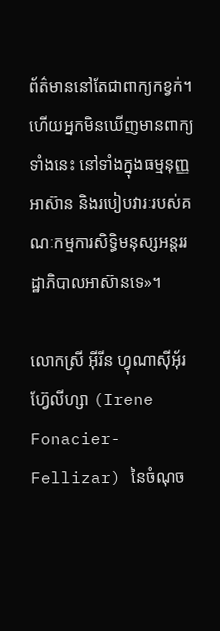ព័ត៌មាននៅតែជាពាក្យកខ្វក់។ ហើយអ្នកមិនឃើញមានពាក្យទាំងនេះ នៅទាំងក្នុងធម្មនុញ្ញអាស៊ាន និងរបៀបវារៈរបស់គណៈកម្មការសិទ្ធិមនុស្សអន្តររដ្ឋាភិបាលអាស៊ានទេ»។

លោកស្រី អ៊ីរីន ហ្វុណាស៊ីអ៊័រ ហ្វ៊ែលីហ្សា (Irene Fonacier-Fellizar) នៃចំណុច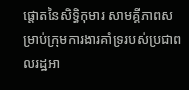ផ្តោតនៃសិទ្ធិកុមារ សាមគ្គីភាពសម្រាប់ក្រុមការងារគាំទ្ររបស់ប្រជាពលរដ្ឋអា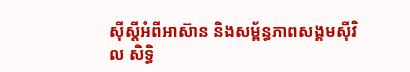ស៊ីស្តីអំពីអាស៊ាន និងសម្ព័ន្ធភាពសង្គមស៊ីវិល សិទ្ធិ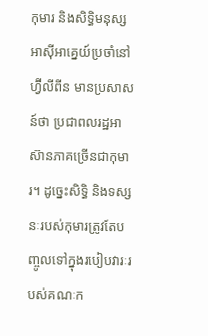កុមារ និងសិទ្ធិមនុស្សអាស៊ីអាគ្នេយ៍ប្រចាំនៅហ្វ៊ីលីពីន មានប្រសាសន៍ថា ប្រជាពលរដ្ឋអាស៊ានភាគច្រើនជាកុមារ។ ដូច្នេះសិទ្ធិ និងទស្សនៈរបស់កុមារត្រូវតែបញ្ចូលទៅក្នុងរបៀបវារៈរបស់គណៈក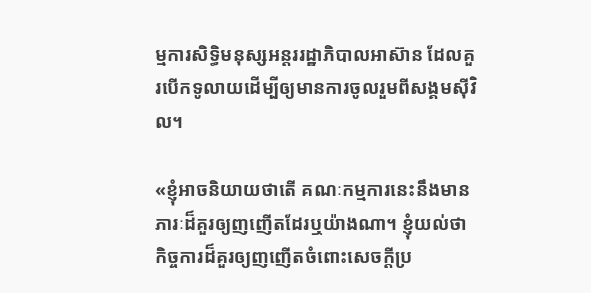ម្មការសិទ្ធិមនុស្សអន្តររដ្ឋាភិបាលអាស៊ាន ដែលគួរបើកទូលាយដើម្បីឲ្យមានការចូលរួមពីសង្គមស៊ីវិល។

«ខ្ញុំអាចនិយាយថាតើ គណៈកម្មការនេះនឹងមានភារៈដ៏គួរឲ្យញញើតដែរឬយ៉ាងណា។ ខ្ញុំយល់ថា កិច្ចការដ៏គួរឲ្យញញើតចំពោះសេចក្តីប្រ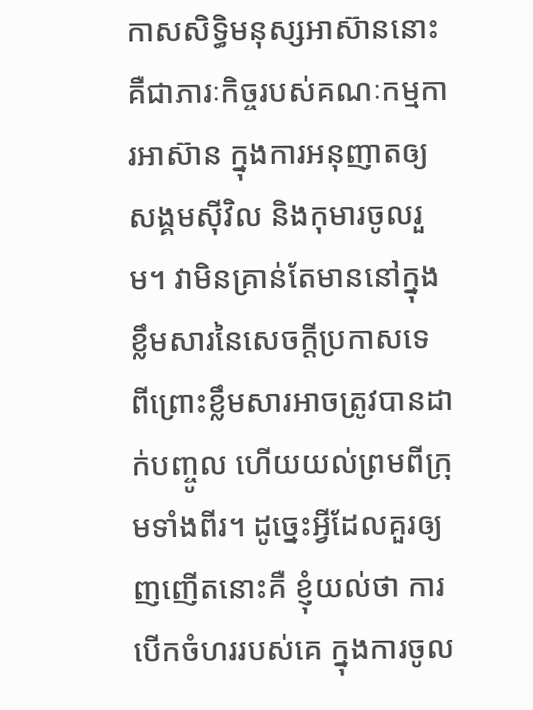កាសសិទ្ធិមនុស្សអាស៊ាននោះ គឺជាភារៈកិច្ចរបស់គណៈកម្មការអាស៊ាន ក្នុងការអនុញាតឲ្យសង្គមស៊ីវិល និងកុមារចូលរួម។ វាមិនគ្រាន់តែមាននៅក្នុងខ្លឹមសារនៃសេចក្តីប្រកាសទេ ពីព្រោះខ្លឹមសារអាចត្រូវបានដាក់បញ្ចូល ហើយយល់ព្រមពីក្រុមទាំងពីរ។ ដូច្នេះអ្វីដែលគួរឲ្យញញើតនោះគឺ ខ្ញុំយល់ថា ការបើកចំហររបស់គេ ក្នុងការចូល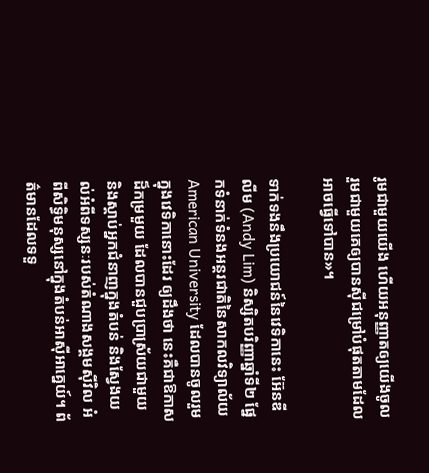រូមជាមួយយើង ហើយអនុញ្ញាតឲ្យយើងចូលរួមជាមួយគេឲ្យបានស៊ីជម្រៅបំផុតតាមដែលអាចធ្វើទៅបាន»។

ទាក់ទងនឹងប្រយោជន៍នៃវេទិកានេះ អ៊ែនឌី លីម (Andy Lim) និស្សិតបរិញ្ញាឆ្នាំទី២ ផ្នែកទំនាក់ទំនងអន្តរជាតិនៃសាកលវិទ្យាល័យ American University ដែលបានចូលរួមក្នុងវេទិកានោះដែរ ឲ្យដឹងថា នេះគឺជាឱកាសដ៏កម្រមួយ ដែលបានជួបប្រាស្រ័យជាមួយ និងស្តាប់អ្នកជំនាញក្នុងតំបន់ និងស្វែងយល់អំពីទស្សនៈរបស់តំណាងសង្គមស៊ីវិល អំពីសិទ្ធិមនុស្សនៅក្នុងតំបន់អាស៊ីអាគ្នេយ៍។ ព័ត៌មានដែលទទួ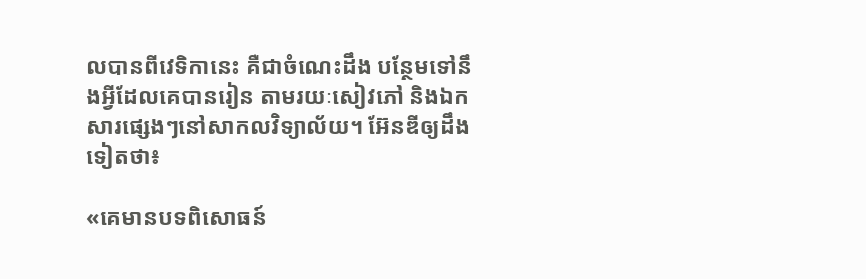លបានពីវេទិកានេះ គឺជាចំណេះដឹង បន្ថែមទៅនឹងអ្វីដែលគេបានរៀន តាមរយៈសៀវភៅ និងឯកសារផ្សេងៗនៅសាកលវិទ្យាល័យ។ អ៊ែនឌីឲ្យដឹងទៀតថា៖

«គេមានបទពិសោធន៍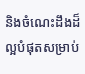និងចំណេះដឹងដ៏ល្អបំផុតសម្រាប់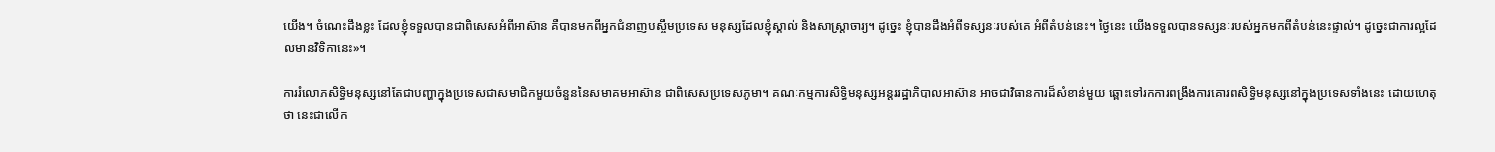យើង។ ចំណេះដឹងខ្លះ ដែលខ្ញុំទទួលបានជាពិសេសអំពីអាស៊ាន គឺបានមកពីអ្នកជំនាញបស្ចឹមប្រទេស មនុស្សដែលខ្ញុំស្គាល់ និងសាស្ត្រាចារ្យ។ ដូច្នេះ ខ្ញុំបានដឹងអំពីទស្សនៈរបស់គេ អំពីតំបន់នេះ។ ថ្ងៃនេះ យើងទទួលបានទស្សនៈរបស់អ្នកមកពីតំបន់នេះផ្ទាល់។ ដូច្នេះជាការល្អដែលមានវិទិកានេះ»។

ការរំលោភសិទ្ធិមនុស្សនៅតែជាបញ្ហាក្នុងប្រទេសជាសមាជិកមួយចំនួននៃសមាគមអាស៊ាន ជាពិសេសប្រទេសភូមា។ គណៈកម្មការសិទ្ធិមនុស្សអន្តររដ្ឋាភិបាលអាស៊ាន អាចជាវិធានការដ៏សំខាន់មួយ ឆ្ពោះទៅរកការពង្រឹងការគោរពសិទ្ធិមនុស្សនៅក្នុងប្រទេសទាំងនេះ ដោយហេតុថា នេះជាលើក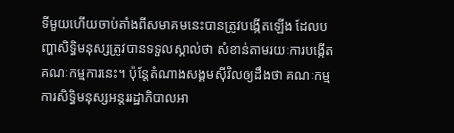ទីមួយហើយចាប់តាំងពីសមាគមនេះបានត្រូវបង្កើតឡើង ដែលបញ្ហាសិទ្ធិមនុស្សត្រូវបានទទួលស្គាល់ថា សំខាន់តាមរយៈការបង្កើតគណៈកម្មការនេះ។ ប៉ុន្តែតំណាងសង្គមស៊ីវិលឲ្យដឹងថា គណៈកម្មការសិទ្ធិមនុស្សអន្តររដ្ឋាភិបាលអា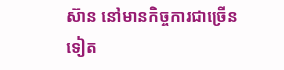ស៊ាន នៅមានកិច្ចការជាច្រើនទៀត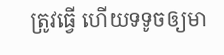ត្រូវធ្វើ ហើយទទូចឲ្យមា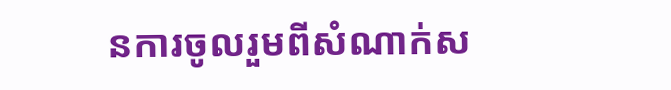នការចូលរួមពីសំណាក់ស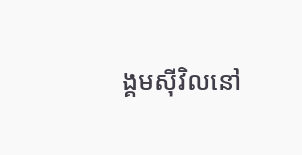ង្គមស៊ីវិលនៅ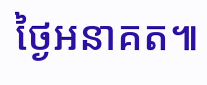ថ្ងៃអនាគត៕